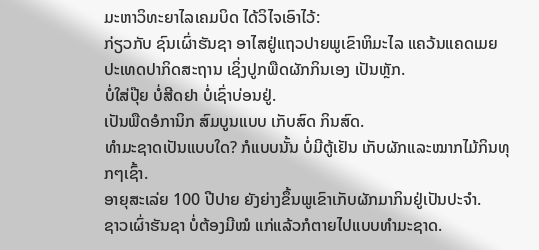ມະຫາວິທະຍາໄລເຄມບິດ ໄດ້ວິໄຈເອົາໄວ້:
ກ່ຽວກັບ ຊົນເຜົ່າຮັນຊາ ອາໄສຢູ່ແຖວປາຍພູເຂົາຫິມະໄລ ແຄວ້ນແຄດເມຍ ປະເທດປາກິດສະຖານ ເຊິ່ງປູກພືດຜັກກິນເອງ ເປັນຫຼັກ.
ບໍ່ໃສ່ປຸ໊ຍ ບໍ່ສີດຢາ ບໍ່ເຊົ່າບ່ອນຢູ່.
ເປັນພືດອໍການິກ ສົມບູນແບບ ເກັບສົດ ກິນສົດ.
ທຳມະຊາດເປັນແບບໃດ? ກໍແບບນັ້ນ ບໍ່ມີຕູ້ເຢັນ ເກັບຜັກແລະໝາກໄມ້ກິນທຸກໆເຊົ້າ.
ອາຍຸສະເລ່ຍ 100 ປີປາຍ ຍັງຍ່າງຂຶ້ນພູເຂົາເກັບຜັກມາກິນຢູ່ເປັນປະຈຳ.
ຊາວເຜົ່າຮັນຊາ ບໍ່ຕ້ອງມີໝໍ ແກ່ແລ້ວກໍຕາຍໄປແບບທຳມະຊາດ.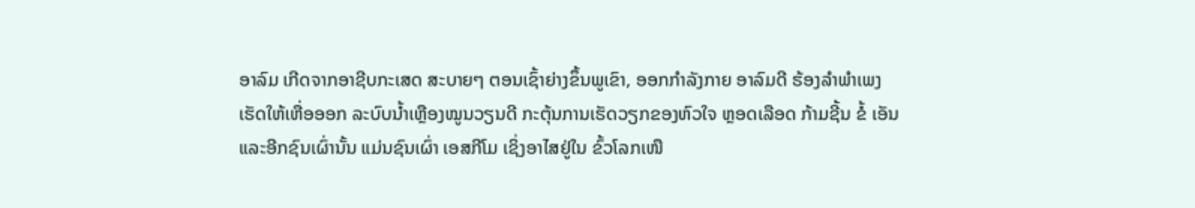ອາລົມ ເກີດຈາກອາຊີບກະເສດ ສະບາຍໆ ຕອນເຊົ້າຍ່າງຂຶ້ນພູເຂົາ, ອອກກຳລັງກາຍ ອາລົມດີ ຮ້ອງລຳພຳເພງ
ເຮັດໃຫ້ເຫື່ອອອກ ລະບົບນ້ຳເຫຼືອງໝູນວຽນດີ ກະຕຸ້ນການເຮັດວຽກຂອງຫົວໃຈ ຫຼອດເລືອດ ກ້າມຊີ້ນ ຂໍ້ ເອັນ
ແລະອີກຊົນເຜົ່ານັ້ນ ແມ່ນຊົນເຜົ່າ ເອສກີໂມ ເຊິ່ງອາໄສຢູ່ໃນ ຂົ້ວໂລກເໜື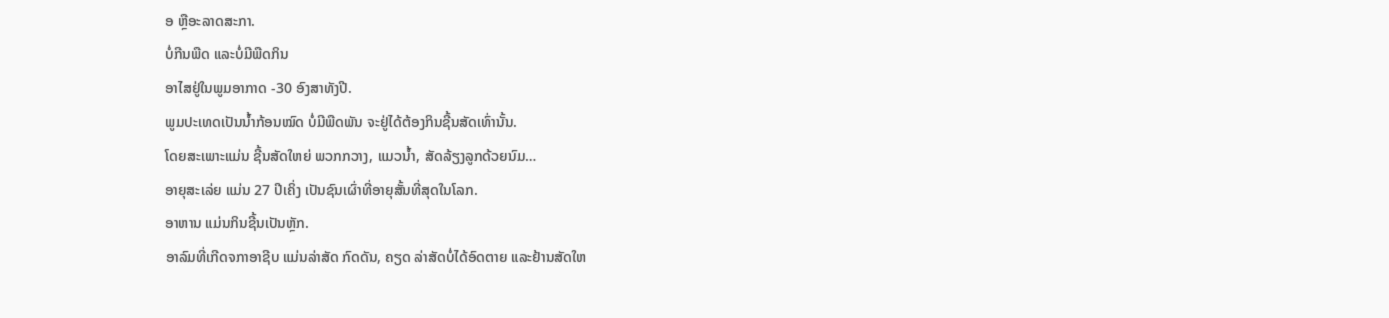ອ ຫຼືອະລາດສະກາ.
ບໍ່ກີນພືດ ແລະບໍ່ມີພືດກິນ
ອາໄສຢູ່ໃນພູມອາກາດ -30 ອົງສາທັງປີ.
ພູມປະເທດເປັນນ້ຳກ້ອນໝົດ ບໍ່ມີພືດພັນ ຈະຢູ່ໄດ້ຕ້ອງກິນຊີ້ນສັດເທົ່ານັ້ນ.
ໂດຍສະເພາະແມ່ນ ຊີ້ນສັດໃຫຍ່ ພວກກວາງ, ແມວນ້ຳ, ສັດລ້ຽງລູກດ້ວຍນົມ…
ອາຍຸສະເລ່ຍ ແມ່ນ 27 ປີເຄິ່ງ ເປັນຊົນເຜົ່າທີ່ອາຍຸສັ້ນທີ່ສຸດໃນໂລກ.
ອາຫານ ແມ່ນກິນຊີ້ນເປັນຫຼັກ.
ອາລົມທີ່ເກີດຈກາອາຊີບ ແມ່ນລ່າສັດ ກົດດັນ, ຄຽດ ລ່າສັດບໍ່ໄດ້ອົດຕາຍ ແລະຢ້ານສັດໃຫ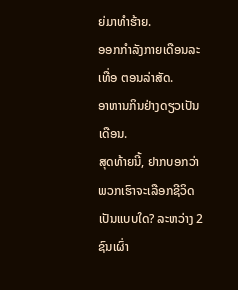ຍ່ມາທຳຮ້າຍ.
ອອກກຳລັງກາຍເດືອນລະເທື່ອ ຕອນລ່າສັດ.
ອາຫານກິນຢ່າງດຽວເປັນເດືອນ.
ສຸດທ້າຍນີ້, ຢາກບອກວ່າ ພວກເຮົາຈະເລືອກຊີວິດເປັນແບບໃດ? ລະຫວ່າງ 2 ຊົນເຜົ່າ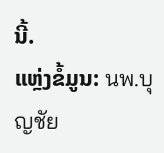ນີ້.
ແຫຼ່ງຂໍ້ມູນ: นพ.บุญชัย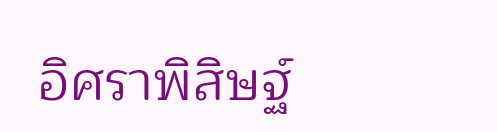อิศราพิสิษฐ์